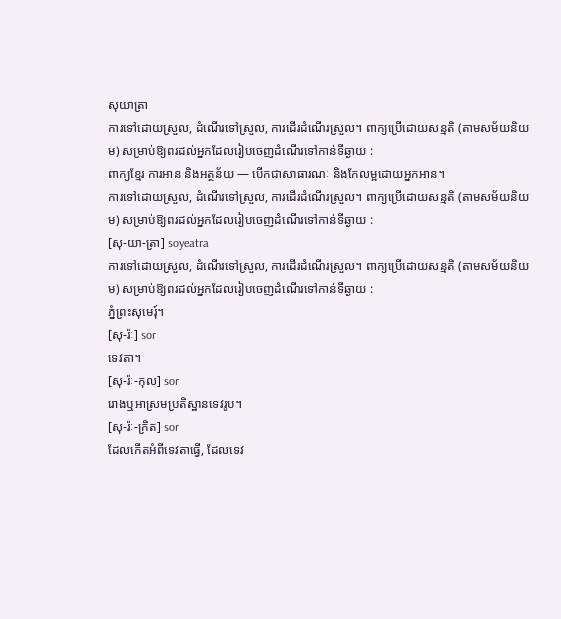សុយាត្រា
ការទៅដោយស្រួល, ដំណើរទៅស្រួល, ការដើរដំណើរស្រួល។ ពាក្យប្រើដោយសន្មតិ (តាមសម័យនិយម) សម្រាប់ឱ្យពរដល់អ្នកដែលរៀបចេញដំណើរទៅកាន់ទីឆ្ងាយ :
ពាក្យខ្មែរ ការអាន និងអត្ថន័យ — បើកជាសាធារណៈ និងកែលម្អដោយអ្នកអាន។
ការទៅដោយស្រួល, ដំណើរទៅស្រួល, ការដើរដំណើរស្រួល។ ពាក្យប្រើដោយសន្មតិ (តាមសម័យនិយម) សម្រាប់ឱ្យពរដល់អ្នកដែលរៀបចេញដំណើរទៅកាន់ទីឆ្ងាយ :
[សុ-យា-ត្រា] soyeatra
ការទៅដោយស្រួល, ដំណើរទៅស្រួល, ការដើរដំណើរស្រួល។ ពាក្យប្រើដោយសន្មតិ (តាមសម័យនិយម) សម្រាប់ឱ្យពរដល់អ្នកដែលរៀបចេញដំណើរទៅកាន់ទីឆ្ងាយ :
ភ្នំព្រះសុមេរុ៍។
[សុ-រ៉ៈ] sor
ទេវតា។
[សុ-រ៉ៈ-កុល] sor
រោងឬអាស្រមប្រតិស្ឋានទេវរូប។
[សុ-រ៉ៈ-ក្រិត] sor
ដែលកើតអំពីទេវតាធ្វើ, ដែលទេវ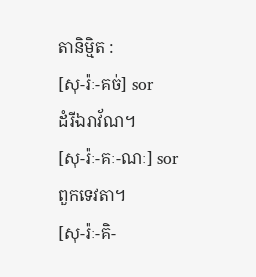តានិម្មិត :
[សុ-រ៉ៈ-គច់] sor
ដំរីឯរាវ័ណ។
[សុ-រ៉ៈ-គៈ-ណៈ] sor
ពួកទេវតា។
[សុ-រ៉ៈ-គិ-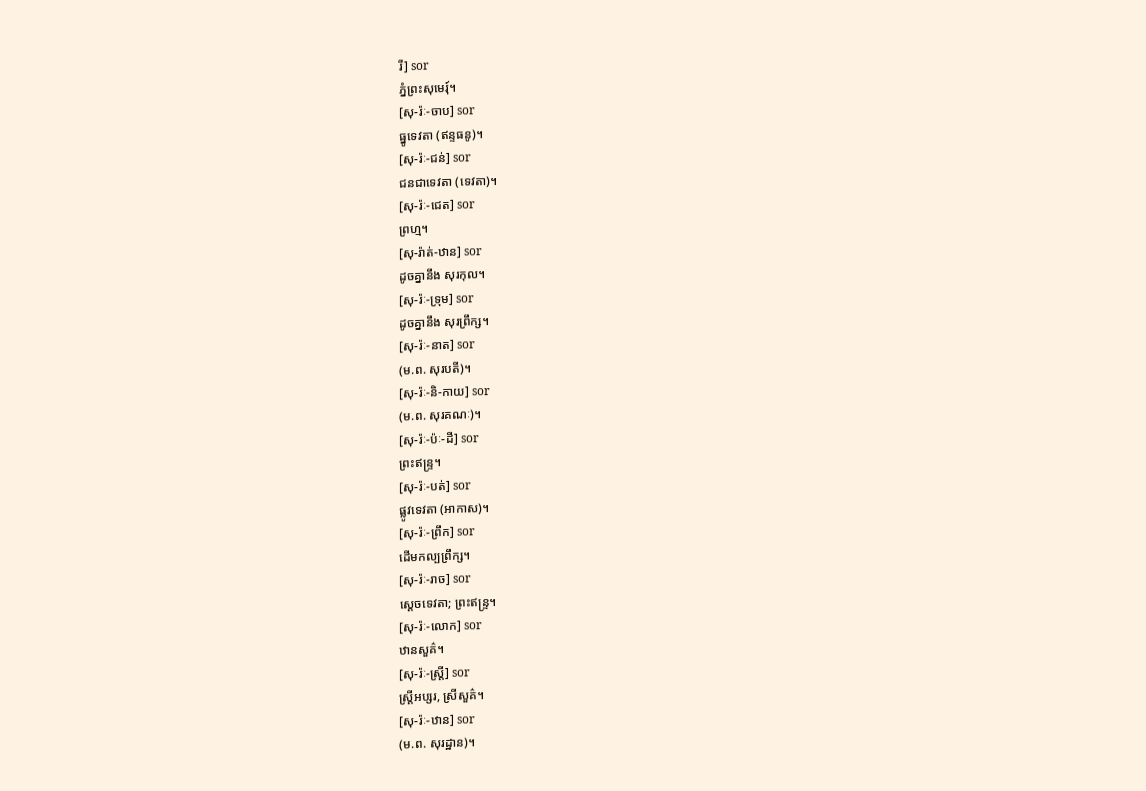រី] sor
ភ្នំព្រះសុមេរុ៍។
[សុ-រ៉ៈ-ចាប] sor
ធ្នូទេវតា (ឥន្ទធនូ)។
[សុ-រ៉ៈ-ជន់] sor
ជនជាទេវតា (ទេវតា)។
[សុ-រ៉ៈ-ជេត] sor
ព្រហ្ម។
[សុ-រ៉ាត់-ឋាន] sor
ដូចគ្នានឹង សុរកុល។
[សុ-រ៉ៈ-ទ្រុម] sor
ដូចគ្នានឹង សុរព្រឹក្ស។
[សុ-រ៉ៈ-នាត] sor
(ម.ព. សុរបតី)។
[សុ-រ៉ៈ-និ-កាយ] sor
(ម.ព. សុរគណៈ)។
[សុ-រ៉ៈ-ប៉ៈ-ដី] sor
ព្រះឥន្ទ្រ។
[សុ-រ៉ៈ-បត់] sor
ផ្លូវទេវតា (អាកាស)។
[សុ-រ៉ៈ-ព្រឹក] sor
ដើមកល្បព្រឹក្ស។
[សុ-រ៉ៈ-រាច] sor
ស្ដេចទេវតា; ព្រះឥន្ទ្រ។
[សុ-រ៉ៈ-លោក] sor
ឋានសួគ៌។
[សុ-រ៉ៈ-ស្ត្រី] sor
ស្ត្រីអប្សរ, ស្រីសួគ៌។
[សុ-រ៉ៈ-ឋាន] sor
(ម.ព. សុរដ្ឋាន)។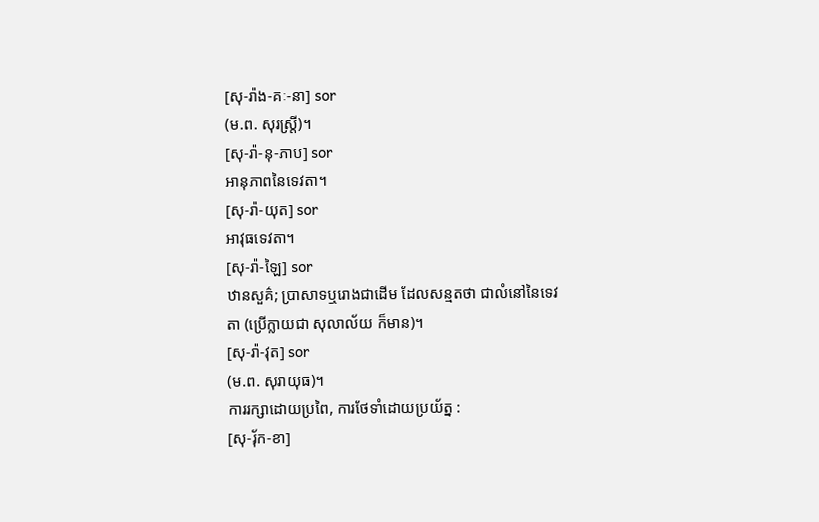[សុ-រ៉ាង-គៈ-នា] sor
(ម.ព. សុរស្ត្រី)។
[សុ-រ៉ា-នុ-ភាប] sor
អានុភាពនៃទេវតា។
[សុ-រ៉ា-យុត] sor
អាវុធទេវតា។
[សុ-រ៉ា-ឡៃ] sor
ឋានសួគ៌; ប្រាសាទឬរោងជាដើម ដែលសន្មតថា ជាលំនៅនៃទេវតា (ប្រើក្លាយជា សុលាល័យ ក៏មាន)។
[សុ-រ៉ា-វុត] sor
(ម.ព. សុរាយុធ)។
ការរក្សាដោយប្រពៃ, ការថែទាំដោយប្រយ័ត្ន :
[សុ-រ៉័ក-ខា]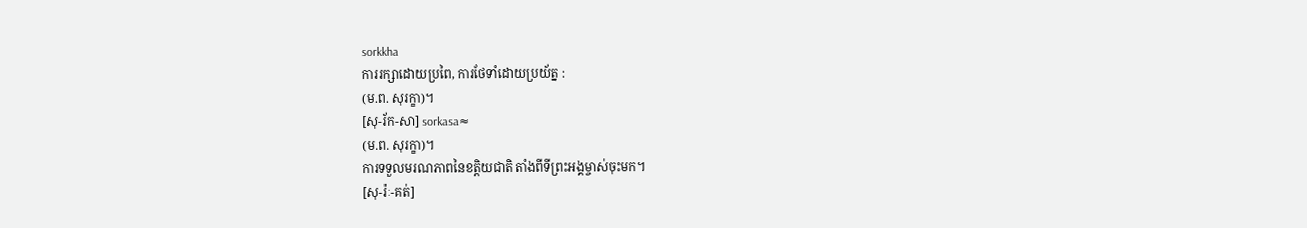sorkkha
ការរក្សាដោយប្រពៃ, ការថែទាំដោយប្រយ័ត្ន :
(ម.ព. សុរក្ខា)។
[សុ-រ័ក-សា] sorkasa≈
(ម.ព. សុរក្ខា)។
ការទទួលមរណភាពនៃខត្តិយជាតិ តាំងពីទីព្រះអង្គម្ចាស់ចុះមក។
[សុ-រ៉ៈ-គត់]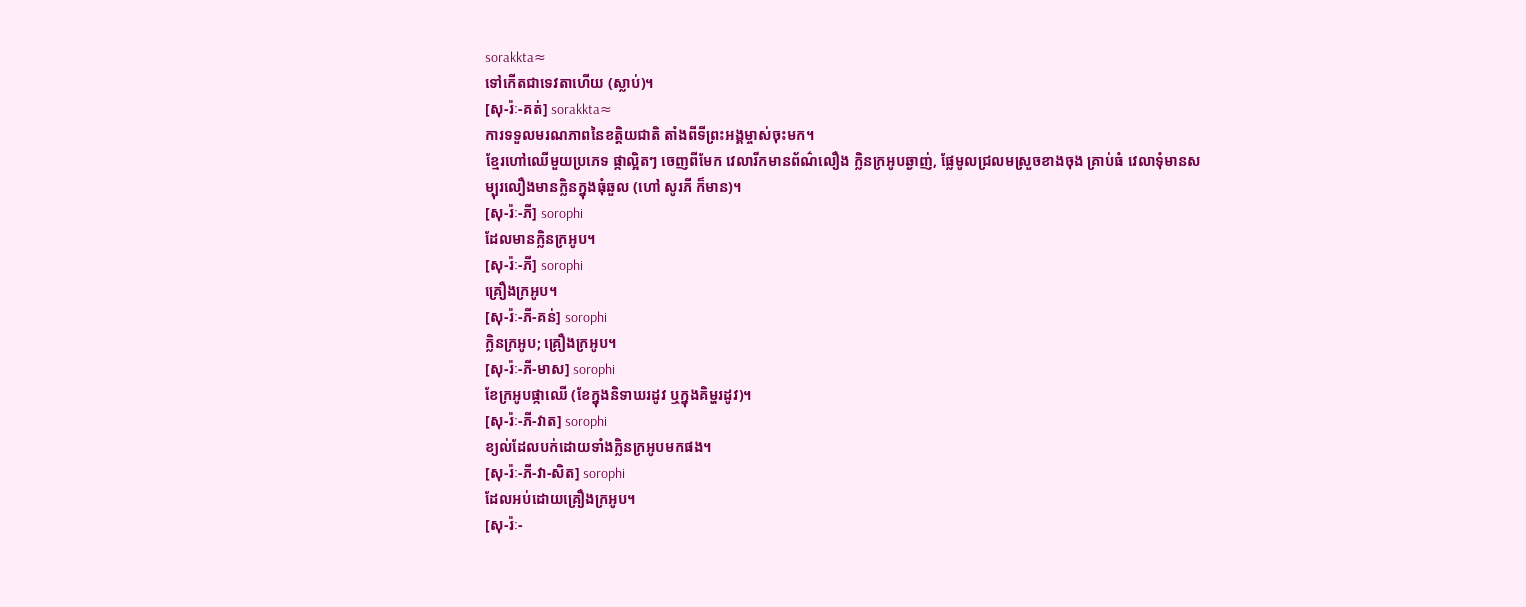sorakkta≈
ទៅកើតជាទេវតាហើយ (ស្លាប់)។
[សុ-រ៉ៈ-គត់] sorakkta≈
ការទទួលមរណភាពនៃខត្តិយជាតិ តាំងពីទីព្រះអង្គម្ចាស់ចុះមក។
ខ្មែរហៅឈើមួយប្រភេទ ផ្កាល្អិតៗ ចេញពីមែក វេលារីកមានព័ណ៌លឿង ក្លិនក្រអូបឆ្ងាញ់, ផ្លែមូលជ្រលមស្រួចខាងចុង គ្រាប់ធំ វេលាទុំមានសម្បុរលឿងមានក្លិនក្នុងធុំឆួល (ហៅ សូរភី ក៏មាន)។
[សុ-រ៉ៈ-ភី] sorophi
ដែលមានក្លិនក្រអូប។
[សុ-រ៉ៈ-ភី] sorophi
គ្រឿងក្រអូប។
[សុ-រ៉ៈ-ភី-គន់] sorophi
ក្លិនក្រអូប; គ្រឿងក្រអូប។
[សុ-រ៉ៈ-ភី-មាស] sorophi
ខែក្រអូបផ្កាឈើ (ខែក្នុងនិទាឃរដូវ ឬក្នុងគិម្ហរដូវ)។
[សុ-រ៉ៈ-ភី-វាត] sorophi
ខ្យល់ដែលបក់ដោយទាំងក្លិនក្រអូបមកផង។
[សុ-រ៉ៈ-ភី-វា-សិត] sorophi
ដែលអប់ដោយគ្រឿងក្រអូប។
[សុ-រ៉ៈ-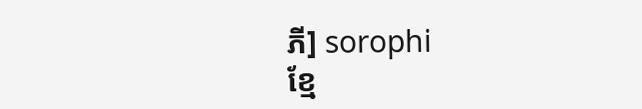ភី] sorophi
ខ្មែ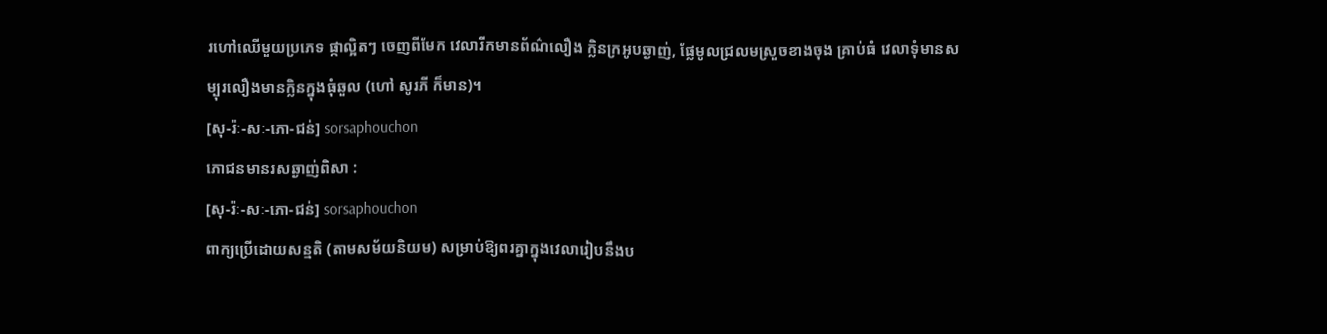រហៅឈើមួយប្រភេទ ផ្កាល្អិតៗ ចេញពីមែក វេលារីកមានព័ណ៌លឿង ក្លិនក្រអូបឆ្ងាញ់, ផ្លែមូលជ្រលមស្រួចខាងចុង គ្រាប់ធំ វេលាទុំមានសម្បុរលឿងមានក្លិនក្នុងធុំឆួល (ហៅ សូរភី ក៏មាន)។
[សុ-រ៉ៈ-សៈ-ភោ-ជន់] sorsaphouchon
ភោជនមានរសឆ្ងាញ់ពិសា :
[សុ-រ៉ៈ-សៈ-ភោ-ជន់] sorsaphouchon
ពាក្យប្រើដោយសន្មតិ (តាមសម័យនិយម) សម្រាប់ឱ្យពរគ្នាក្នុងវេលារៀបនឹងប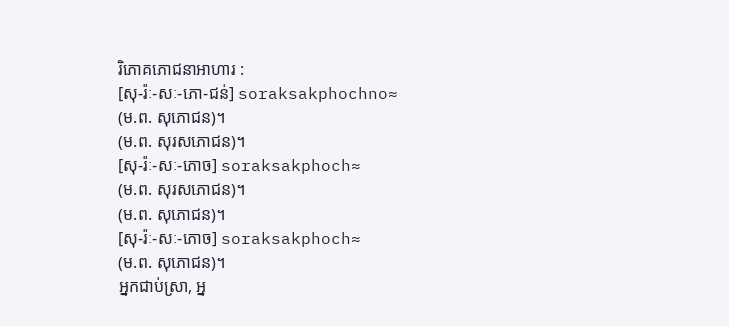រិភោគភោជនាអាហារ :
[សុ-រ៉ៈ-សៈ-ភោ-ជន់] soraksakphochno≈
(ម.ព. សុភោជន)។
(ម.ព. សុរសភោជន)។
[សុ-រ៉ៈ-សៈ-ភោច] soraksakphoch≈
(ម.ព. សុរសភោជន)។
(ម.ព. សុភោជន)។
[សុ-រ៉ៈ-សៈ-ភោច] soraksakphoch≈
(ម.ព. សុភោជន)។
អ្នកជាប់ស្រា, អ្ន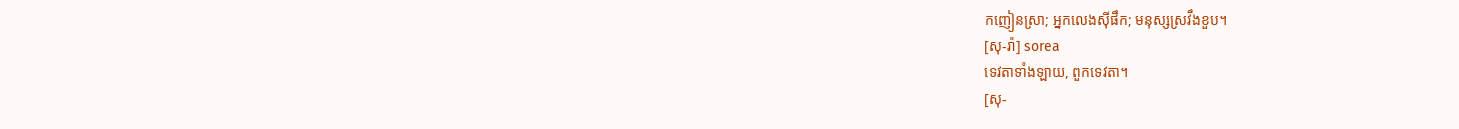កញៀនស្រា; អ្នកលេងស៊ីផឹក; មនុស្សស្រវឹងខួប។
[សុ-រ៉ា] sorea
ទេវតាទាំងឡាយ, ពួកទេវតា។
[សុ-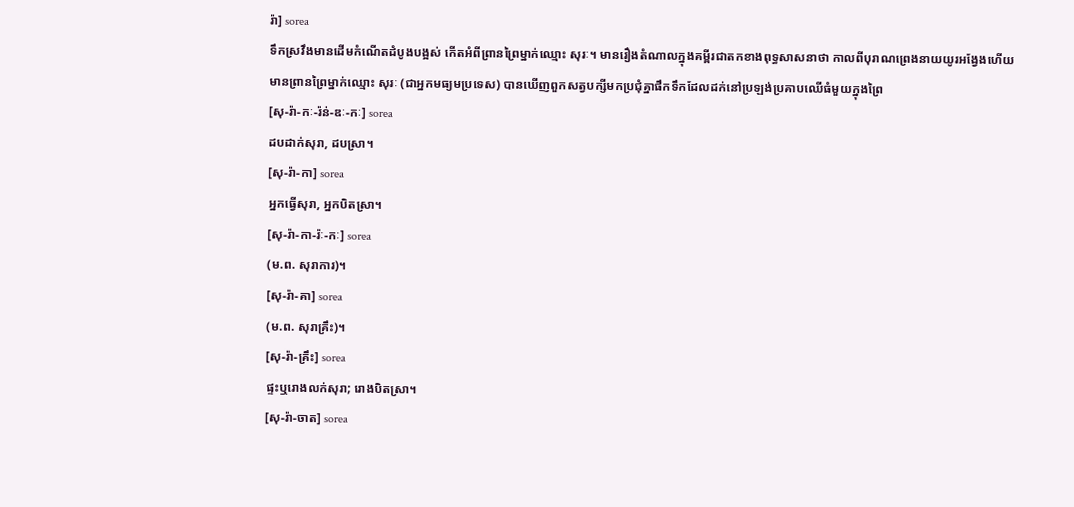រ៉ា] sorea
ទឹកស្រវឹងមានដើមកំណើតដំបូងបង្អស់ កើតអំពីព្រានព្រៃម្នាក់ឈ្មោះ សុរៈ។ មានរឿងតំណាលក្នុងគម្ពីរជាតកខាងពុទ្ធសាសនាថា កាលពីបុរាណព្រេងនាយយូរអង្វែងហើយ មានព្រានព្រៃម្នាក់ឈ្មោះ សុរៈ (ជាអ្នកមធ្យមប្រទេស) បានឃើញពួកសត្វបក្សីមកប្រជុំគ្នាផឹកទឹកដែលដក់នៅប្រឡង់ប្រគាបឈើធំមួយក្នុងព្រៃ
[សុ-រ៉ា-កៈ-រ៉ន់-ឌៈ-កៈ] sorea
ដបដាក់សុរា, ដបស្រា។
[សុ-រ៉ា-កា] sorea
អ្នកធ្វើសុរា, អ្នកបិតស្រា។
[សុ-រ៉ា-កា-រ៉ៈ-កៈ] sorea
(ម.ព. សុរាការ)។
[សុ-រ៉ា-គា] sorea
(ម.ព. សុរាគ្រឹះ)។
[សុ-រ៉ា-គ្រឹះ] sorea
ផ្ទះឬរោងលក់សុរា; រោងបិតស្រា។
[សុ-រ៉ា-ចាត] sorea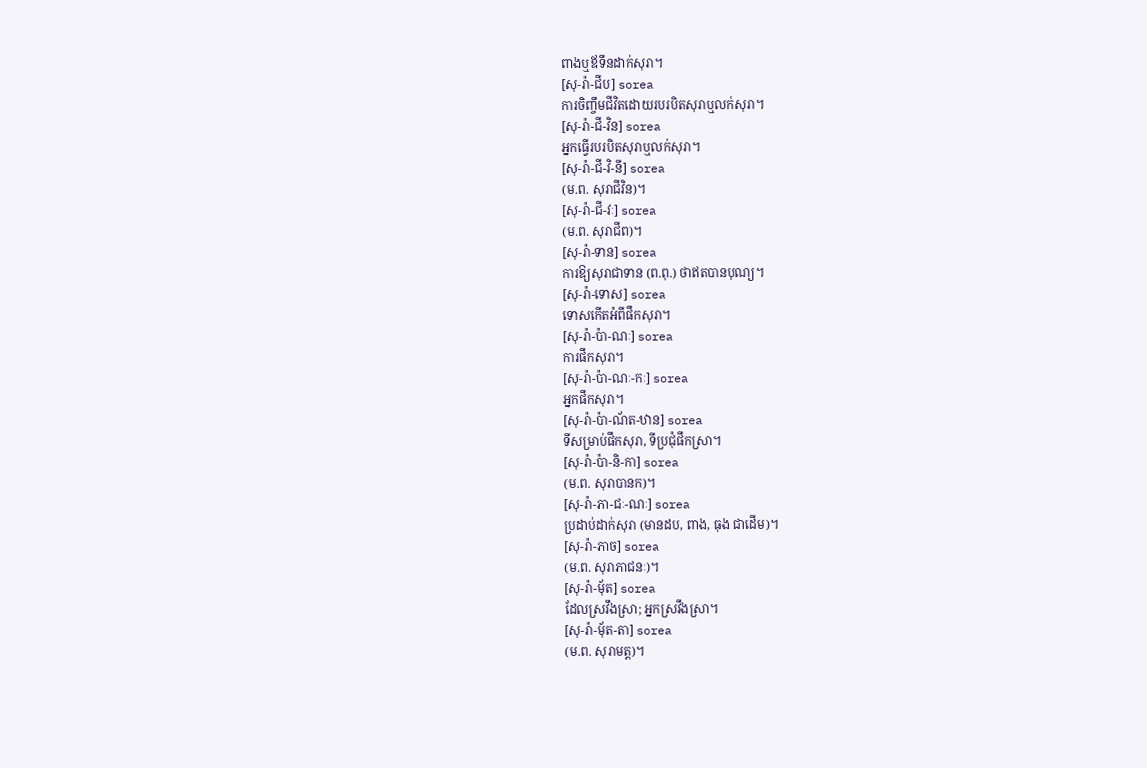ពាងឬឪទឹនដាក់សុរា។
[សុ-រ៉ា-ជីប] sorea
ការចិញ្ចឹមជីវិតដោយរបរបិតសុរាឬលក់សុរា។
[សុ-រ៉ា-ជី-វិន] sorea
អ្នកធ្វើរបរបិតសុរាឬលក់សុរា។
[សុ-រ៉ា-ជី-វិ-នី] sorea
(ម.ព. សុរាជីវិន)។
[សុ-រ៉ា-ជី-វៈ] sorea
(ម.ព. សុរាជីព)។
[សុ-រ៉ា-ទាន] sorea
ការឱ្យសុរាជាទាន (ព.ពុ.) ថាឥតបានបុណ្យ។
[សុ-រ៉ា-ទោស] sorea
ទោសកើតអំពីផឹកសុរា។
[សុ-រ៉ា-ប៉ា-ណៈ] sorea
ការផឹកសុរា។
[សុ-រ៉ា-ប៉ា-ណៈ-កៈ] sorea
អ្នកផឹកសុរា។
[សុ-រ៉ា-ប៉ា-ណ័ត-ឋាន] sorea
ទីសម្រាប់ផឹកសុរា, ទីប្រជុំផឹកស្រា។
[សុ-រ៉ា-ប៉ា-និ-កា] sorea
(ម.ព. សុរាបានក)។
[សុ-រ៉ា-ភា-ជៈ-ណៈ] sorea
ប្រដាប់ដាក់សុរា (មានដប, ពាង, ធុង ជាដើម)។
[សុ-រ៉ា-ភាច] sorea
(ម.ព. សុរាភាជនៈ)។
[សុ-រ៉ា-មុ័ត] sorea
ដែលស្រវឹងស្រា; អ្នកស្រវឹងស្រា។
[សុ-រ៉ា-មុ័ត-តា] sorea
(ម.ព. សុរាមត្ត)។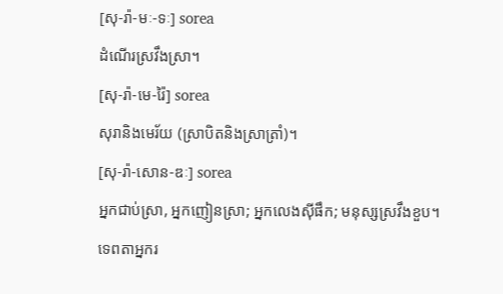[សុ-រ៉ា-មៈ-ទៈ] sorea
ដំណើរស្រវឹងស្រា។
[សុ-រ៉ា-មេ-រ៉ៃ] sorea
សុរានិងមេរ័យ (ស្រាបិតនិងស្រាត្រាំ)។
[សុ-រ៉ា-សោន-ឌៈ] sorea
អ្នកជាប់ស្រា, អ្នកញៀនស្រា; អ្នកលេងស៊ីផឹក; មនុស្សស្រវឹងខួប។
ទេពតាអ្នករ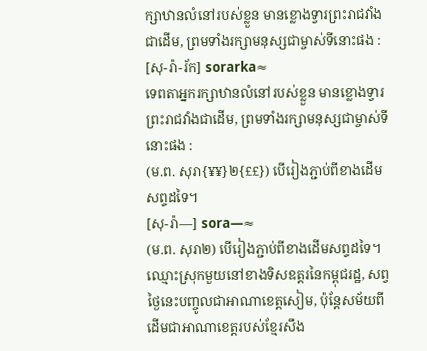ក្សាឋានលំនៅរបស់ខ្លួន មានខ្លោងទ្វារព្រះរាជវាំងជាដើម, ព្រមទាំងរក្សាមនុស្សជាម្ចាស់ទីនោះផង :
[សុ-រ៉ា-រ័ក] sorarka≈
ទេពតាអ្នករក្សាឋានលំនៅរបស់ខ្លួន មានខ្លោងទ្វារព្រះរាជវាំងជាដើម, ព្រមទាំងរក្សាមនុស្សជាម្ចាស់ទីនោះផង :
(ម.ព. សុរា{¥¥}២{££}) បើរៀងភ្ជាប់ពីខាងដើមសព្ទដទៃ។
[សុ-រ៉ា—] sora—≈
(ម.ព. សុរា២) បើរៀងភ្ជាប់ពីខាងដើមសព្ទដទៃ។
ឈ្មោះស្រុកមួយនៅខាងទិសឧត្តរនៃកម្ពុជរដ្ឋ, សព្វថ្ងៃនេះបញ្ចូលជាអាណាខេត្តសៀម, ប៉ុន្តែសម័យពីដើមជាអាណាខេត្តរបស់ខ្មែរសឹង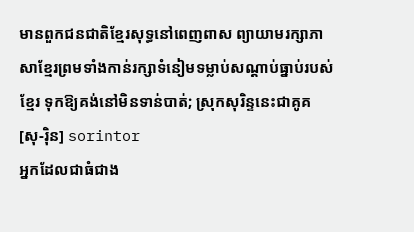មានពួកជនជាតិខ្មែរសុទ្ធនៅពេញពាស ព្យាយាមរក្សាភាសាខ្មែរព្រមទាំងកាន់រក្សាទំនៀមទម្លាប់សណ្ដាប់ធ្នាប់របស់ខ្មែរ ទុកឱ្យគង់នៅមិនទាន់បាត់; ស្រុកសុរិន្ទនេះជាគូគ
[សុ-រ៉ិន] sorintor
អ្នកដែលជាធំជាង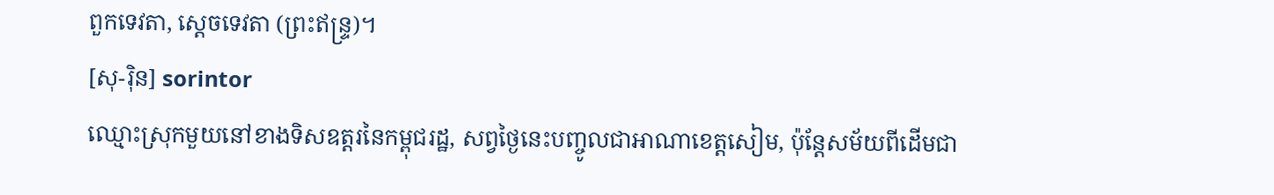ពួកទេវតា, ស្ដេចទេវតា (ព្រះឥន្ទ្រ)។
[សុ-រ៉ិន] sorintor
ឈ្មោះស្រុកមួយនៅខាងទិសឧត្តរនៃកម្ពុជរដ្ឋ, សព្វថ្ងៃនេះបញ្ចូលជាអាណាខេត្តសៀម, ប៉ុន្តែសម័យពីដើមជា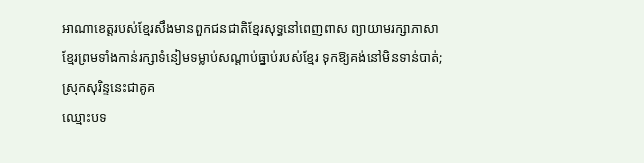អាណាខេត្តរបស់ខ្មែរសឹងមានពួកជនជាតិខ្មែរសុទ្ធនៅពេញពាស ព្យាយាមរក្សាភាសាខ្មែរព្រមទាំងកាន់រក្សាទំនៀមទម្លាប់សណ្ដាប់ធ្នាប់របស់ខ្មែរ ទុកឱ្យគង់នៅមិនទាន់បាត់; ស្រុកសុរិន្ទនេះជាគូគ
ឈ្មោះបទ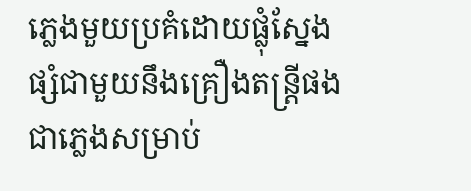ភ្លេងមួយប្រគំដោយផ្លុំស្នែងផ្សំជាមួយនឹងគ្រឿងតន្ត្រីផង ជាភ្លេងសម្រាប់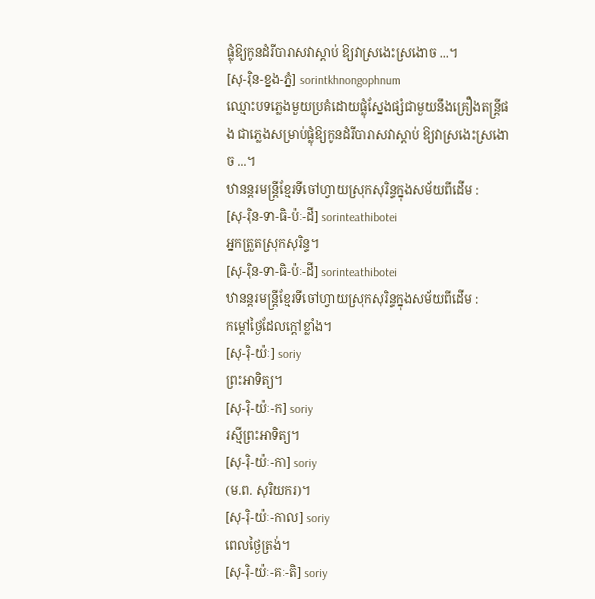ផ្លុំឱ្យកូនដំរីបារាសវាស្ដាប់ ឱ្យវាស្រងេះស្រងោច ...។
[សុ-រ៉ិន-ខ្នង-ភ្នំ] sorintkhnongophnum
ឈ្មោះបទភ្លេងមួយប្រគំដោយផ្លុំស្នែងផ្សំជាមួយនឹងគ្រឿងតន្ត្រីផង ជាភ្លេងសម្រាប់ផ្លុំឱ្យកូនដំរីបារាសវាស្ដាប់ ឱ្យវាស្រងេះស្រងោច ...។
ឋានន្តរមន្ត្រីខ្មែរទីចៅហ្វាយស្រុកសុរិន្ទក្នុងសម័យពីដើម :
[សុ-រ៉ិន-ទា-ធិ-ប៉ៈ-ដី] sorinteathibotei
អ្នកត្រួតស្រុកសុរិន្ទ។
[សុ-រ៉ិន-ទា-ធិ-ប៉ៈ-ដី] sorinteathibotei
ឋានន្តរមន្ត្រីខ្មែរទីចៅហ្វាយស្រុកសុរិន្ទក្នុងសម័យពីដើម :
កម្ដៅថ្ងៃដែលក្ដៅខ្លាំង។
[សុ-រ៉ិ-យ៉ៈ] soriy
ព្រះអាទិត្យ។
[សុ-រ៉ិ-យ៉ៈ-ក] soriy
រស្មីព្រះអាទិត្យ។
[សុ-រ៉ិ-យ៉ៈ-កា] soriy
(ម.ព. សុរិយករ)។
[សុ-រ៉ិ-យ៉ៈ-កាល] soriy
ពេលថ្ងៃត្រង់។
[សុ-រ៉ិ-យ៉ៈ-គៈ-តិ] soriy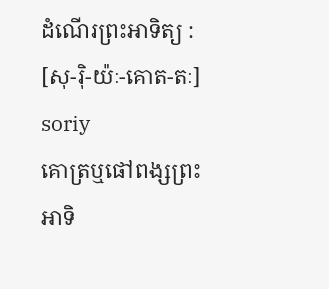ដំណើរព្រះអាទិត្យ :
[សុ-រ៉ិ-យ៉ៈ-គោត-តៈ] soriy
គោត្រឬផៅពង្សព្រះអាទិ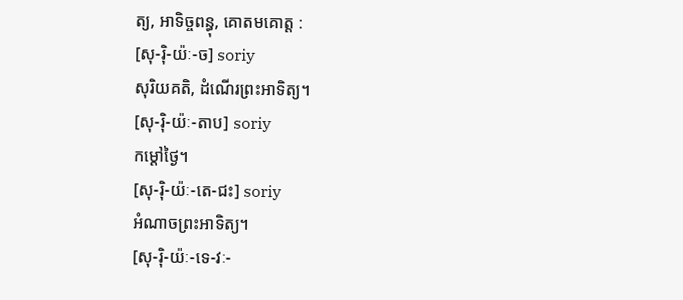ត្យ, អាទិច្ចពន្ធុ, គោតមគោត្ត :
[សុ-រ៉ិ-យ៉ៈ-ច] soriy
សុរិយគតិ, ដំណើរព្រះអាទិត្យ។
[សុ-រ៉ិ-យ៉ៈ-តាប] soriy
កម្ដៅថ្ងៃ។
[សុ-រ៉ិ-យ៉ៈ-តេ-ជះ] soriy
អំណាចព្រះអាទិត្យ។
[សុ-រ៉ិ-យ៉ៈ-ទេ-វៈ-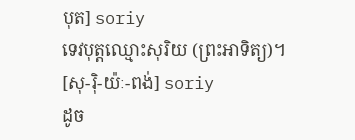បុត] soriy
ទេវបុត្តឈ្មោះសុរិយ (ព្រះអាទិត្យ)។
[សុ-រ៉ិ-យ៉ៈ-ពង់] soriy
ដូច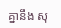គ្នានឹង សុ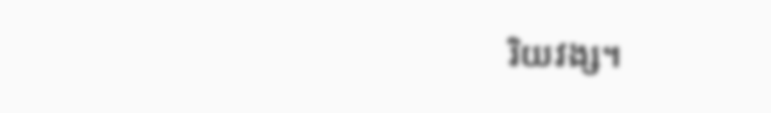រិយវង្ស។